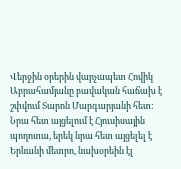Վերջին օրերին վարչապետ Հովիկ Աբրահամյանը բավական հաճախ է շփվում Տարոն Մարգարյանի հետ: Նրա հետ այցելում է Հյուսիսային պողոտա, երեկ նրա հետ այցելել է Երևանի մետրո, նախօրեին էլ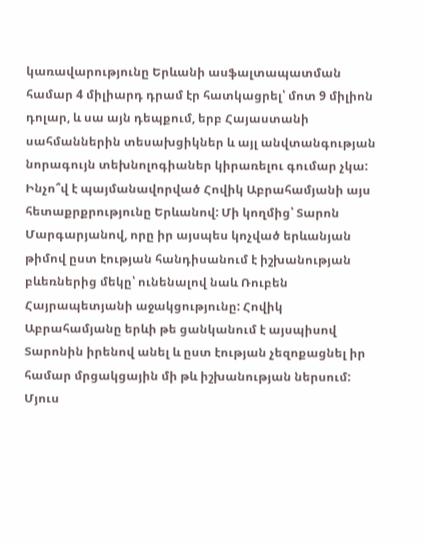կառավարությունը Երևանի ասֆալտապատման համար 4 միլիարդ դրամ էր հատկացրել՝ մոտ 9 միլիոն դոլար, և սա այն դեպքում, երբ Հայաստանի սահմաններին տեսախցիկներ և այլ անվտանգության նորագույն տեխնոլոգիաներ կիրառելու գումար չկա:
Ինչո՞վ է պայմանավորված Հովիկ Աբրահամյանի այս հետաքրքրությունը Երևանով: Մի կողմից՝ Տարոն Մարգարյանով, որը իր այսպես կոչված երևանյան թիմով ըստ էության հանդիսանում է իշխանության բևեռներից մեկը՝ ունենալով նաև Ռուբեն Հայրապետյանի աջակցությունը: Հովիկ Աբրահամյանը երևի թե ցանկանում է այսպիսով Տարոնին իրենով անել և ըստ էության չեզոքացնել իր համար մրցակցային մի թև իշխանության ներսում: Մյուս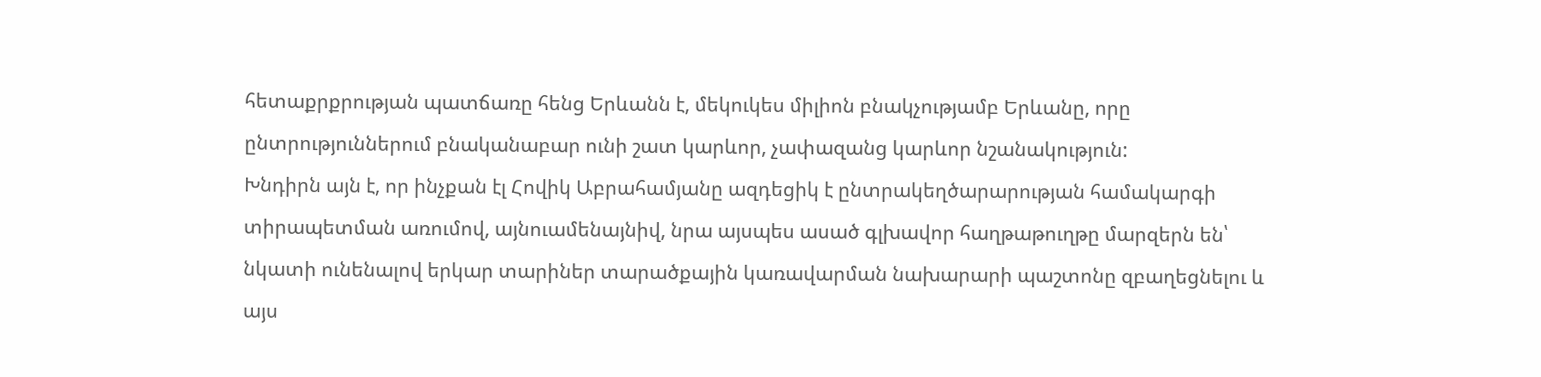հետաքրքրության պատճառը հենց Երևանն է, մեկուկես միլիոն բնակչությամբ Երևանը, որը ընտրություններում բնականաբար ունի շատ կարևոր, չափազանց կարևոր նշանակություն:
Խնդիրն այն է, որ ինչքան էլ Հովիկ Աբրահամյանը ազդեցիկ է ընտրակեղծարարության համակարգի տիրապետման առումով, այնուամենայնիվ, նրա այսպես ասած գլխավոր հաղթաթուղթը մարզերն են՝ նկատի ունենալով երկար տարիներ տարածքային կառավարման նախարարի պաշտոնը զբաղեցնելու և այս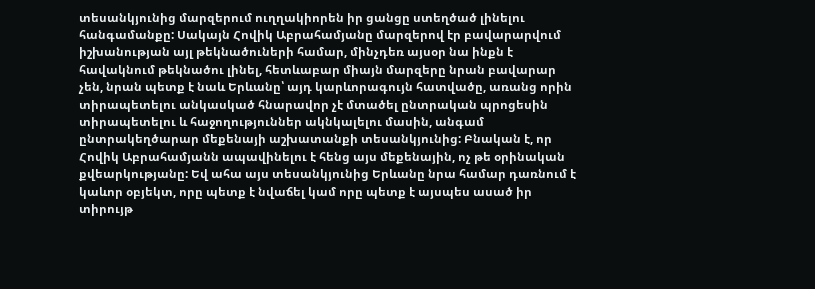տեսանկյունից մարզերում ուղղակիորեն իր ցանցը ստեղծած լինելու հանգամանքը: Սակայն Հովիկ Աբրահամյանը մարզերով էր բավարարվում իշխանության այլ թեկնածուների համար, մինչդեռ այսօր նա ինքն է հավակնում թեկնածու լինել, հետևաբար միայն մարզերը նրան բավարար չեն, նրան պետք է նաև Երևանը՝ այդ կարևորագույն հատվածը, առանց որին տիրապետելու անկասկած հնարավոր չէ մտածել ընտրական պրոցեսին տիրապետելու և հաջողություններ ակնկալելու մասին, անգամ ընտրակեղծարար մեքենայի աշխատանքի տեսանկյունից: Բնական է, որ Հովիկ Աբրահամյանն ապավինելու է հենց այս մեքենային, ոչ թե օրինական քվեարկությանը: Եվ ահա այս տեսանկյունից Երևանը նրա համար դառնում է կաևոր օբյեկտ, որը պետք է նվաճել կամ որը պետք է այսպես ասած իր տիրույթ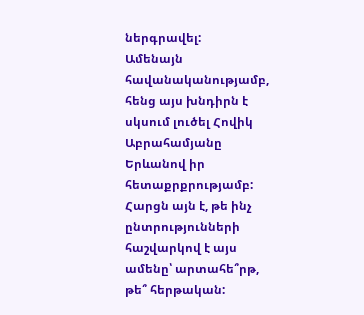ներգրավել:
Ամենայն հավանականությամբ, հենց այս խնդիրն է սկսում լուծել Հովիկ Աբրահամյանը Երևանով իր հետաքրքրությամբ: Հարցն այն է, թե ինչ ընտրությունների հաշվարկով է այս ամենը՝ արտահե՞րթ, թե՞ հերթական: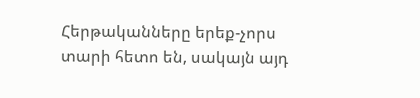Հերթականները երեք-չորս տարի հետո են, սակայն այդ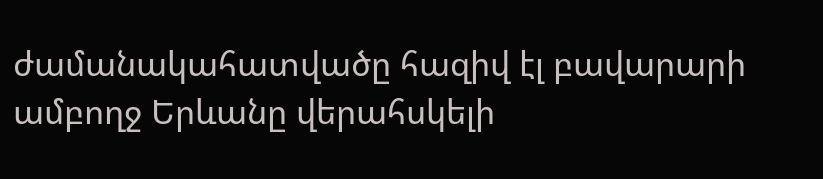ժամանակահատվածը հազիվ էլ բավարարի ամբողջ Երևանը վերահսկելի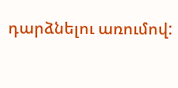դարձնելու առումով: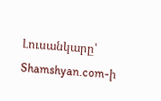Լուսանկարը՝ Shamshyan.com-ի